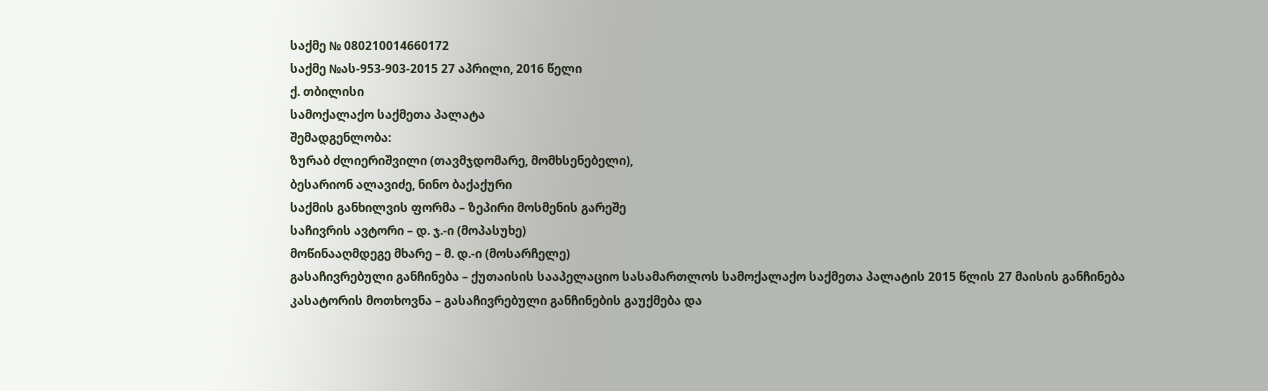საქმე № 080210014660172
საქმე №ას-953-903-2015 27 აპრილი, 2016 წელი
ქ. თბილისი
სამოქალაქო საქმეთა პალატა
შემადგენლობა:
ზურაბ ძლიერიშვილი (თავმჯდომარე, მომხსენებელი),
ბესარიონ ალავიძე, ნინო ბაქაქური
საქმის განხილვის ფორმა – ზეპირი მოსმენის გარეშე
საჩივრის ავტორი – დ. ჯ.-ი (მოპასუხე)
მოწინააღმდეგე მხარე – მ. დ.-ი (მოსარჩელე)
გასაჩივრებული განჩინება – ქუთაისის სააპელაციო სასამართლოს სამოქალაქო საქმეთა პალატის 2015 წლის 27 მაისის განჩინება
კასატორის მოთხოვნა – გასაჩივრებული განჩინების გაუქმება და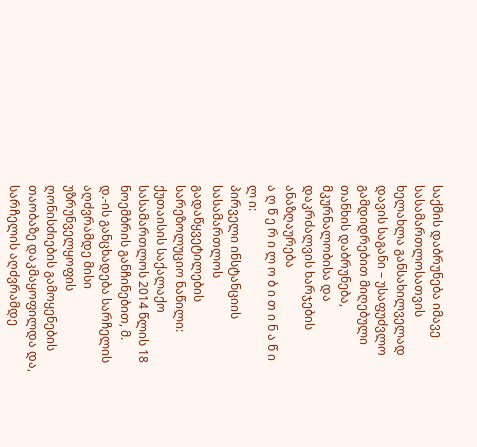საქმის დაბრუნება იმავე სასამართლოსათვის ხელახლა განსახილველად
დავის საგანი – უსაფუძვლო გამდიდრებით მიღებული თანხის დაბრუნება, მკურნალობისა და დაკრძალვის ხარჯების ანაზღაურება
ა ღ წ ე რ ი ლ ო ბ ი თ ი ნ ა წ ი ლ ი:
პირველი ინსტანციის სასამართლოს გადაწყვეტილების სარეზოლუციო ნაწილი:
ქუთაისის საქალაქო სასამართლოს 2014 წლის 18 ნოემბრის განჩინებით, მ. დ.-ის განცხადება სარჩელის აღძვრამდე მისი უზრუნველყოფის ღონისძიების გამოყენების თაობაზე დაკმაყოფილდა და, სარჩელის აღძვრამდე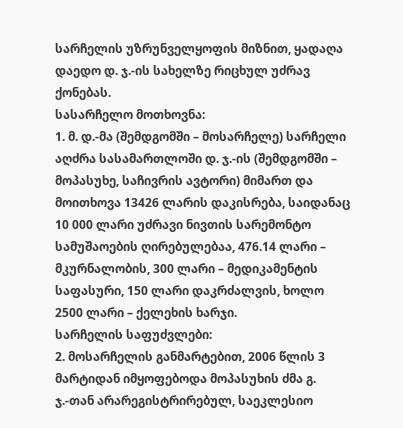სარჩელის უზრუნველყოფის მიზნით, ყადაღა დაედო დ. ჯ.-ის სახელზე რიცხულ უძრავ ქონებას.
სასარჩელო მოთხოვნა:
1. მ. დ.-მა (შემდგომში – მოსარჩელე) სარჩელი აღძრა სასამართლოში დ. ჯ.-ის (შემდგომში – მოპასუხე, საჩივრის ავტორი) მიმართ და მოითხოვა 13426 ლარის დაკისრება, საიდანაც 10 000 ლარი უძრავი ნივთის სარემონტო სამუშაოების ღირებულებაა, 476.14 ლარი – მკურნალობის, 300 ლარი – მედიკამენტის საფასური, 150 ლარი დაკრძალვის, ხოლო 2500 ლარი – ქელეხის ხარჯი.
სარჩელის საფუძვლები:
2. მოსარჩელის განმარტებით, 2006 წლის 3 მარტიდან იმყოფებოდა მოპასუხის ძმა გ. ჯ.-თან არარეგისტრირებულ, საეკლესიო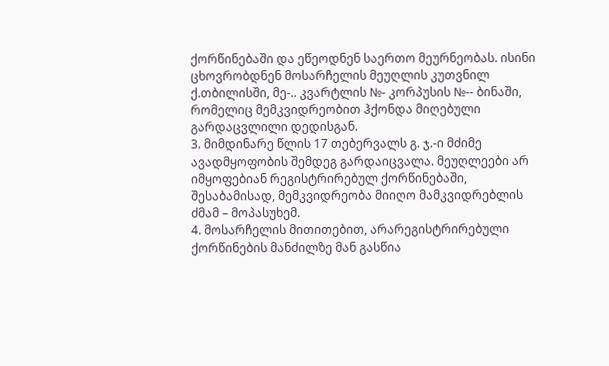ქორწინებაში და ეწეოდნენ საერთო მეურნეობას. ისინი ცხოვრობდნენ მოსარჩელის მეუღლის კუთვნილ ქ.თბილისში, მე-.. კვარტლის №- კორპუსის №-- ბინაში, რომელიც მემკვიდრეობით ჰქონდა მიღებული გარდაცვლილი დედისგან.
3. მიმდინარე წლის 17 თებერვალს გ. ჯ.-ი მძიმე ავადმყოფობის შემდეგ გარდაიცვალა. მეუღლეები არ იმყოფებიან რეგისტრირებულ ქორწინებაში, შესაბამისად, მემკვიდრეობა მიიღო მამკვიდრებლის ძმამ – მოპასუხემ.
4. მოსარჩელის მითითებით, არარეგისტრირებული ქორწინების მანძილზე მან გასწია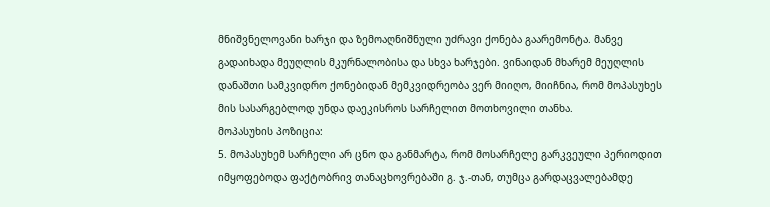მნიშვნელოვანი ხარჯი და ზემოაღნიშნული უძრავი ქონება გაარემონტა. მანვე გადაიხადა მეუღლის მკურნალობისა და სხვა ხარჯები. ვინაიდან მხარემ მეუღლის დანაშთი სამკვიდრო ქონებიდან მემკვიდრეობა ვერ მიიღო, მიიჩნია, რომ მოპასუხეს მის სასარგებლოდ უნდა დაეკისროს სარჩელით მოთხოვილი თანხა.
მოპასუხის პოზიცია:
5. მოპასუხემ სარჩელი არ ცნო და განმარტა, რომ მოსარჩელე გარკვეული პერიოდით იმყოფებოდა ფაქტობრივ თანაცხოვრებაში გ. ჯ.-თან, თუმცა გარდაცვალებამდე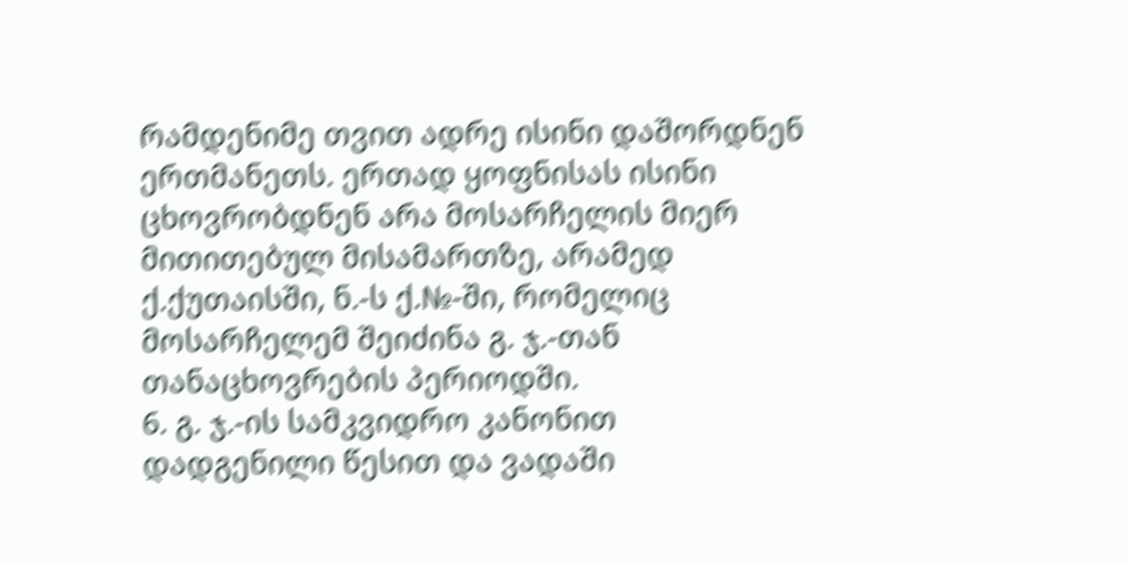რამდენიმე თვით ადრე ისინი დაშორდნენ ერთმანეთს. ერთად ყოფნისას ისინი ცხოვრობდნენ არა მოსარჩელის მიერ მითითებულ მისამართზე, არამედ ქ.ქუთაისში, ნ.-ს ქ.№-ში, რომელიც მოსარჩელემ შეიძინა გ. ჯ.-თან თანაცხოვრების პერიოდში.
6. გ. ჯ.-ის სამკვიდრო კანონით დადგენილი წესით და ვადაში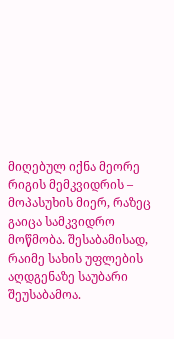მიღებულ იქნა მეორე რიგის მემკვიდრის – მოპასუხის მიერ, რაზეც გაიცა სამკვიდრო მოწმობა. შესაბამისად, რაიმე სახის უფლების აღდგენაზე საუბარი შეუსაბამოა.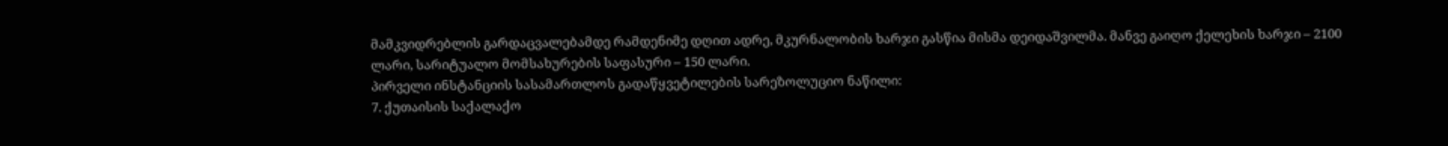მამკვიდრებლის გარდაცვალებამდე რამდენიმე დღით ადრე, მკურნალობის ხარჯი გასწია მისმა დეიდაშვილმა. მანვე გაიღო ქელეხის ხარჯი – 2100 ლარი, სარიტუალო მომსახურების საფასური – 150 ლარი.
პირველი ინსტანციის სასამართლოს გადაწყვეტილების სარეზოლუციო ნაწილი:
7. ქუთაისის საქალაქო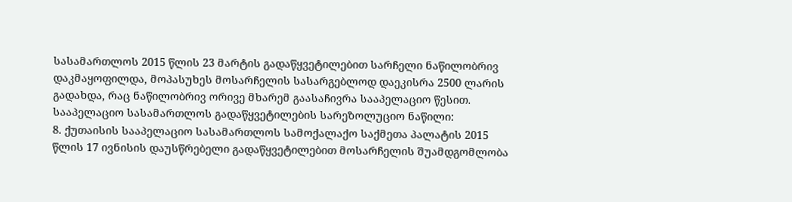სასამართლოს 2015 წლის 23 მარტის გადაწყვეტილებით სარჩელი ნაწილობრივ დაკმაყოფილდა, მოპასუხეს მოსარჩელის სასარგებლოდ დაეკისრა 2500 ლარის გადახდა, რაც ნაწილობრივ ორივე მხარემ გაასაჩივრა სააპელაციო წესით.
სააპელაციო სასამართლოს გადაწყვეტილების სარეზოლუციო ნაწილი:
8. ქუთაისის სააპელაციო სასამართლოს სამოქალაქო საქმეთა პალატის 2015 წლის 17 ივნისის დაუსწრებელი გადაწყვეტილებით მოსარჩელის შუამდგომლობა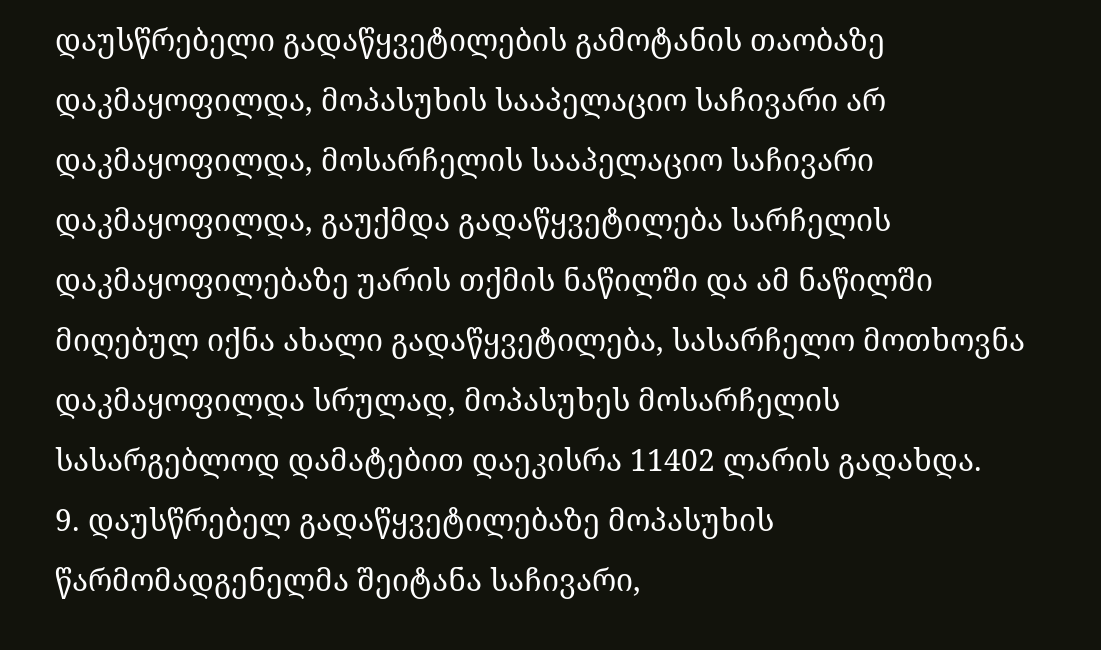დაუსწრებელი გადაწყვეტილების გამოტანის თაობაზე დაკმაყოფილდა, მოპასუხის სააპელაციო საჩივარი არ დაკმაყოფილდა, მოსარჩელის სააპელაციო საჩივარი დაკმაყოფილდა, გაუქმდა გადაწყვეტილება სარჩელის დაკმაყოფილებაზე უარის თქმის ნაწილში და ამ ნაწილში მიღებულ იქნა ახალი გადაწყვეტილება, სასარჩელო მოთხოვნა დაკმაყოფილდა სრულად, მოპასუხეს მოსარჩელის სასარგებლოდ დამატებით დაეკისრა 11402 ლარის გადახდა.
9. დაუსწრებელ გადაწყვეტილებაზე მოპასუხის წარმომადგენელმა შეიტანა საჩივარი,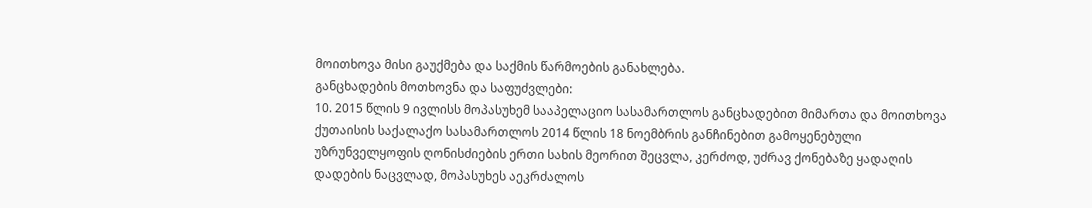მოითხოვა მისი გაუქმება და საქმის წარმოების განახლება.
განცხადების მოთხოვნა და საფუძვლები:
10. 2015 წლის 9 ივლისს მოპასუხემ სააპელაციო სასამართლოს განცხადებით მიმართა და მოითხოვა ქუთაისის საქალაქო სასამართლოს 2014 წლის 18 ნოემბრის განჩინებით გამოყენებული უზრუნველყოფის ღონისძიების ერთი სახის მეორით შეცვლა, კერძოდ, უძრავ ქონებაზე ყადაღის დადების ნაცვლად, მოპასუხეს აეკრძალოს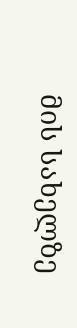მის სახელზე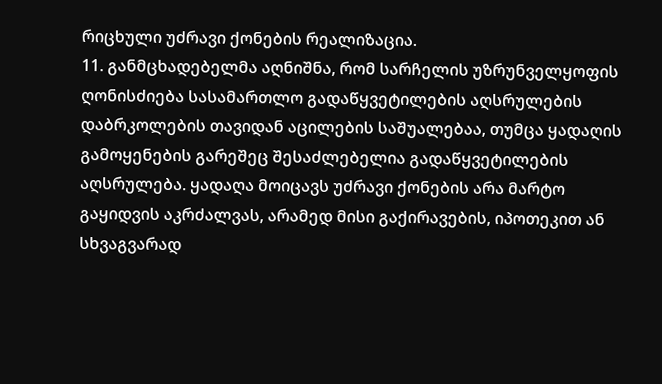რიცხული უძრავი ქონების რეალიზაცია.
11. განმცხადებელმა აღნიშნა, რომ სარჩელის უზრუნველყოფის ღონისძიება სასამართლო გადაწყვეტილების აღსრულების დაბრკოლების თავიდან აცილების საშუალებაა, თუმცა ყადაღის გამოყენების გარეშეც შესაძლებელია გადაწყვეტილების აღსრულება. ყადაღა მოიცავს უძრავი ქონების არა მარტო გაყიდვის აკრძალვას, არამედ მისი გაქირავების, იპოთეკით ან სხვაგვარად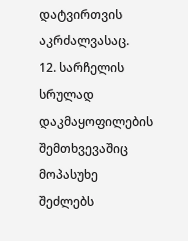დატვირთვის აკრძალვასაც.
12. სარჩელის სრულად დაკმაყოფილების შემთხვევაშიც მოპასუხე შეძლებს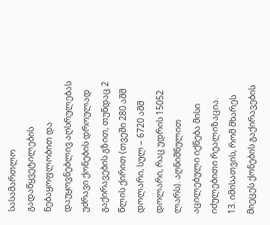სასამართლო გადაწყვეტილების ნებაყოფლობით და დაუყოვნებლივ აღსრულებას უძრავი ქონების დროულად გაქირავების გზით, თუნდაც 2 წლის ქირით (თვეში 280 აშშ დოლარი, სულ – 6720 აშშ დოლარი, რაც უდრის 15052 ლარს). აღნიშნულით აცილებული იქნება მისი იძულებითი რეალიზაცია.
13. იმისათვის, რომ მხარეს მიეცეს ქონების გაქირავების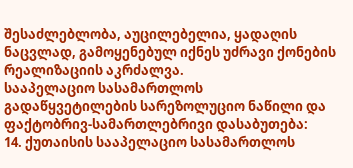შესაძლებლობა, აუცილებელია, ყადაღის ნაცვლად, გამოყენებულ იქნეს უძრავი ქონების რეალიზაციის აკრძალვა.
სააპელაციო სასამართლოს გადაწყვეტილების სარეზოლუციო ნაწილი და ფაქტობრივ-სამართლებრივი დასაბუთება:
14. ქუთაისის სააპელაციო სასამართლოს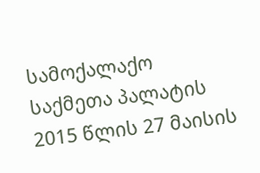სამოქალაქო საქმეთა პალატის 2015 წლის 27 მაისის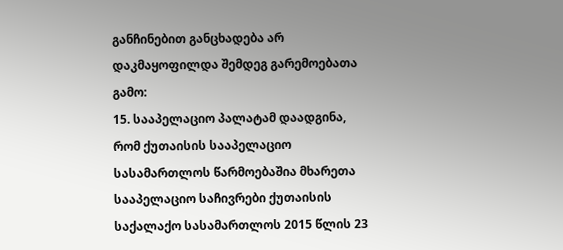განჩინებით განცხადება არ დაკმაყოფილდა შემდეგ გარემოებათა გამო:
15. სააპელაციო პალატამ დაადგინა, რომ ქუთაისის სააპელაციო სასამართლოს წარმოებაშია მხარეთა სააპელაციო საჩივრები ქუთაისის საქალაქო სასამართლოს 2015 წლის 23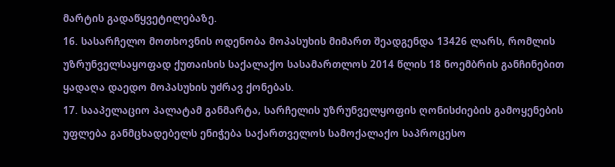მარტის გადაწყვეტილებაზე.
16. სასარჩელო მოთხოვნის ოდენობა მოპასუხის მიმართ შეადგენდა 13426 ლარს, რომლის უზრუნველსაყოფად ქუთაისის საქალაქო სასამართლოს 2014 წლის 18 ნოემბრის განჩინებით ყადაღა დაედო მოპასუხის უძრავ ქონებას.
17. სააპელაციო პალატამ განმარტა, სარჩელის უზრუნველყოფის ღონისძიების გამოყენების უფლება განმცხადებელს ენიჭება საქართველოს სამოქალაქო საპროცესო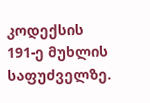კოდექსის 191-ე მუხლის საფუძველზე.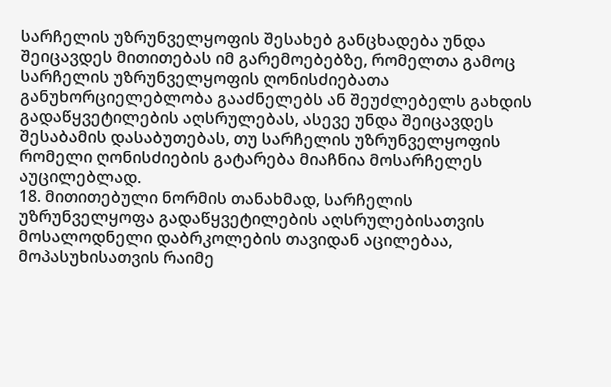სარჩელის უზრუნველყოფის შესახებ განცხადება უნდა შეიცავდეს მითითებას იმ გარემოებებზე, რომელთა გამოც სარჩელის უზრუნველყოფის ღონისძიებათა განუხორციელებლობა გააძნელებს ან შეუძლებელს გახდის გადაწყვეტილების აღსრულებას, ასევე უნდა შეიცავდეს შესაბამის დასაბუთებას, თუ სარჩელის უზრუნველყოფის რომელი ღონისძიების გატარება მიაჩნია მოსარჩელეს აუცილებლად.
18. მითითებული ნორმის თანახმად, სარჩელის უზრუნველყოფა გადაწყვეტილების აღსრულებისათვის მოსალოდნელი დაბრკოლების თავიდან აცილებაა, მოპასუხისათვის რაიმე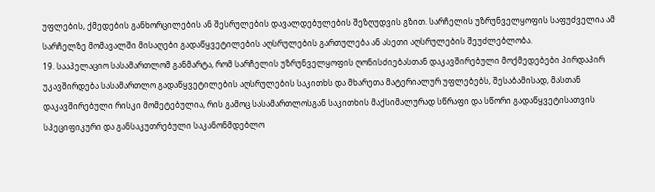უფლების, ქმედების განხორცილების ან შესრულების დავალდებულების შეზღუდვის გზით. სარჩელის უზრუნველყოფის საფუძველია ამ სარჩელზე მომავალში მისაღები გადაწყვეტილების აღსრულების გართულება ან ასეთი აღსრულების შეუძლებლობა.
19. სააპელაციო სასამართლომ განმარტა, რომ სარჩელის უზრუნველყოფის ღონისძიებასთან დაკავშირებული მოქმედებები პირდაპირ უკავშირდება სასამართლო გადაწყვეტილების აღსრულების საკითხს და მხარეთა მატერიალურ უფლებებს, შესაბამისად, მასთან დაკავშირებული რისკი მომეტებულია, რის გამოც სასამართლოსგან საკითხის მაქსიმალურად სწრაფი და სწორი გადაწყვეტისათვის სპეციფიკური და განსაკუთრებული საკანონმდებლო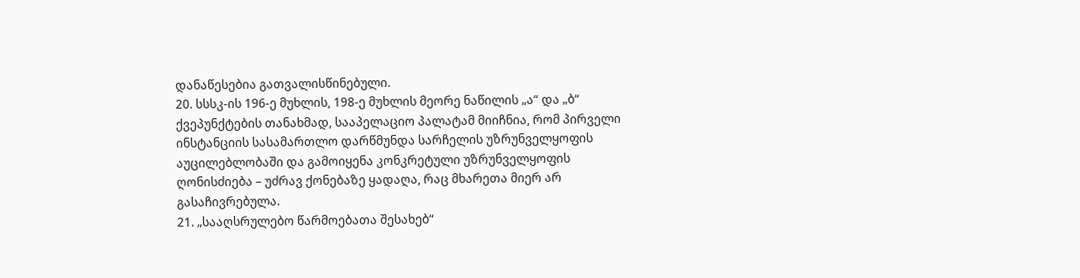დანაწესებია გათვალისწინებული.
20. სსსკ-ის 196-ე მუხლის, 198-ე მუხლის მეორე ნაწილის „ა“ და „ბ“ ქვეპუნქტების თანახმად, სააპელაციო პალატამ მიიჩნია, რომ პირველი ინსტანციის სასამართლო დარწმუნდა სარჩელის უზრუნველყოფის აუცილებლობაში და გამოიყენა კონკრეტული უზრუნველყოფის ღონისძიება – უძრავ ქონებაზე ყადაღა, რაც მხარეთა მიერ არ გასაჩივრებულა.
21. „სააღსრულებო წარმოებათა შესახებ“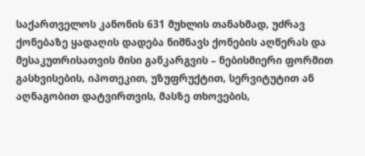საქართველოს კანონის 631 მუხლის თანახმად, უძრავ ქონებაზე ყადაღის დადება ნიშნავს ქონების აღწერას და მესაკუთრისათვის მისი განკარგვის – ნებისმიერი ფორმით გასხვისების, იპოთეკით, უზუფრუქტით, სერვიტუტით ან აღნაგობით დატვირთვის, მასზე თხოვების,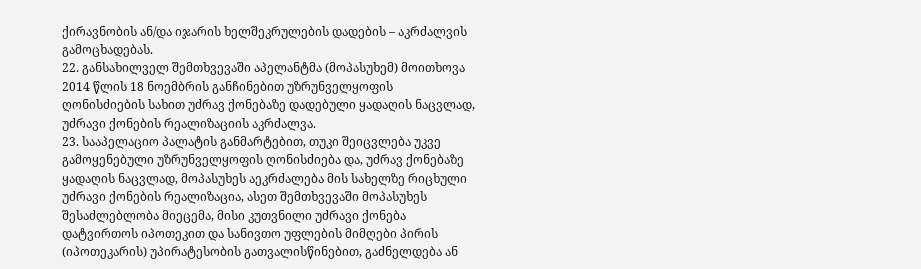ქირავნობის ან/და იჯარის ხელშეკრულების დადების – აკრძალვის გამოცხადებას.
22. განსახილველ შემთხვევაში აპელანტმა (მოპასუხემ) მოითხოვა 2014 წლის 18 ნოემბრის განჩინებით უზრუნველყოფის ღონისძიების სახით უძრავ ქონებაზე დადებული ყადაღის ნაცვლად, უძრავი ქონების რეალიზაციის აკრძალვა.
23. სააპელაციო პალატის განმარტებით, თუკი შეიცვლება უკვე გამოყენებული უზრუნველყოფის ღონისძიება და, უძრავ ქონებაზე ყადაღის ნაცვლად, მოპასუხეს აეკრძალება მის სახელზე რიცხული უძრავი ქონების რეალიზაცია, ასეთ შემთხვევაში მოპასუხეს შესაძლებლობა მიეცემა, მისი კუთვნილი უძრავი ქონება დატვირთოს იპოთეკით და სანივთო უფლების მიმღები პირის (იპოთეკარის) უპირატესობის გათვალისწინებით, გაძნელდება ან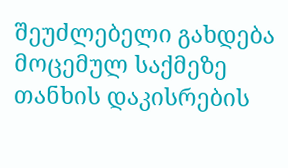შეუძლებელი გახდება მოცემულ საქმეზე თანხის დაკისრების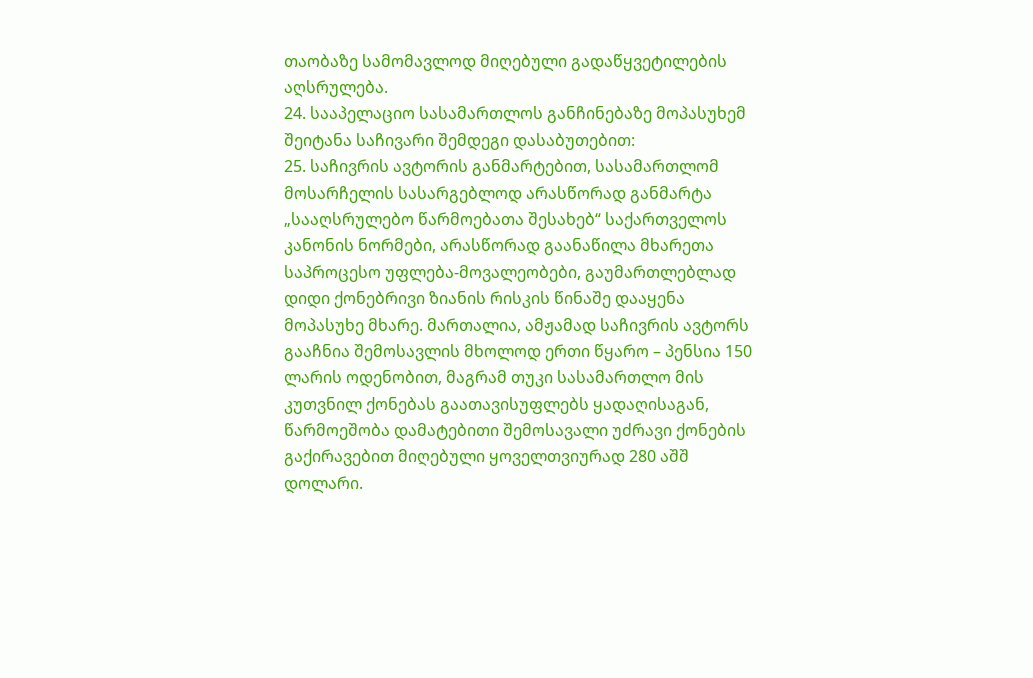თაობაზე სამომავლოდ მიღებული გადაწყვეტილების აღსრულება.
24. სააპელაციო სასამართლოს განჩინებაზე მოპასუხემ შეიტანა საჩივარი შემდეგი დასაბუთებით:
25. საჩივრის ავტორის განმარტებით, სასამართლომ მოსარჩელის სასარგებლოდ არასწორად განმარტა „სააღსრულებო წარმოებათა შესახებ“ საქართველოს კანონის ნორმები, არასწორად გაანაწილა მხარეთა საპროცესო უფლება-მოვალეობები, გაუმართლებლად დიდი ქონებრივი ზიანის რისკის წინაშე დააყენა მოპასუხე მხარე. მართალია, ამჟამად საჩივრის ავტორს გააჩნია შემოსავლის მხოლოდ ერთი წყარო – პენსია 150 ლარის ოდენობით, მაგრამ თუკი სასამართლო მის კუთვნილ ქონებას გაათავისუფლებს ყადაღისაგან, წარმოეშობა დამატებითი შემოსავალი უძრავი ქონების გაქირავებით მიღებული ყოველთვიურად 280 აშშ დოლარი.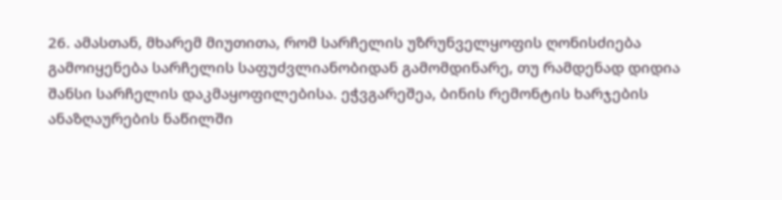26. ამასთან, მხარემ მიუთითა, რომ სარჩელის უზრუნველყოფის ღონისძიება გამოიყენება სარჩელის საფუძვლიანობიდან გამომდინარე, თუ რამდენად დიდია შანსი სარჩელის დაკმაყოფილებისა. ეჭვგარეშეა, ბინის რემონტის ხარჯების ანაზღაურების ნაწილში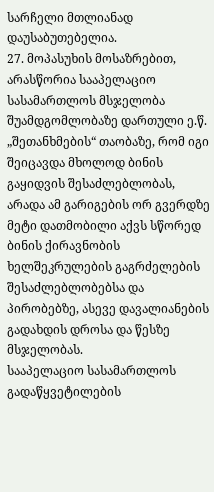სარჩელი მთლიანად დაუსაბუთებელია.
27. მოპასუხის მოსაზრებით, არასწორია სააპელაციო სასამართლოს მსჯელობა შუამდგომლობაზე დართული ე.წ. „შეთანხმების“ თაობაზე, რომ იგი შეიცავდა მხოლოდ ბინის გაყიდვის შესაძლებლობას, არადა ამ გარიგების ორ გვერდზე მეტი დათმობილი აქვს სწორედ ბინის ქირავნობის ხელშეკრულების გაგრძელების შესაძლებლობებსა და პირობებზე, ასევე დავალიანების გადახდის დროსა და წესზე მსჯელობას.
სააპელაციო სასამართლოს გადაწყვეტილების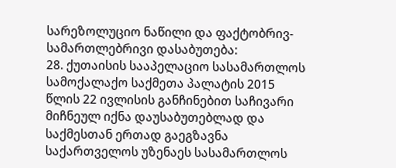სარეზოლუციო ნაწილი და ფაქტობრივ-სამართლებრივი დასაბუთება:
28. ქუთაისის სააპელაციო სასამართლოს სამოქალაქო საქმეთა პალატის 2015 წლის 22 ივლისის განჩინებით საჩივარი მიჩნეულ იქნა დაუსაბუთებლად და საქმესთან ერთად გაეგზავნა საქართველოს უზენაეს სასამართლოს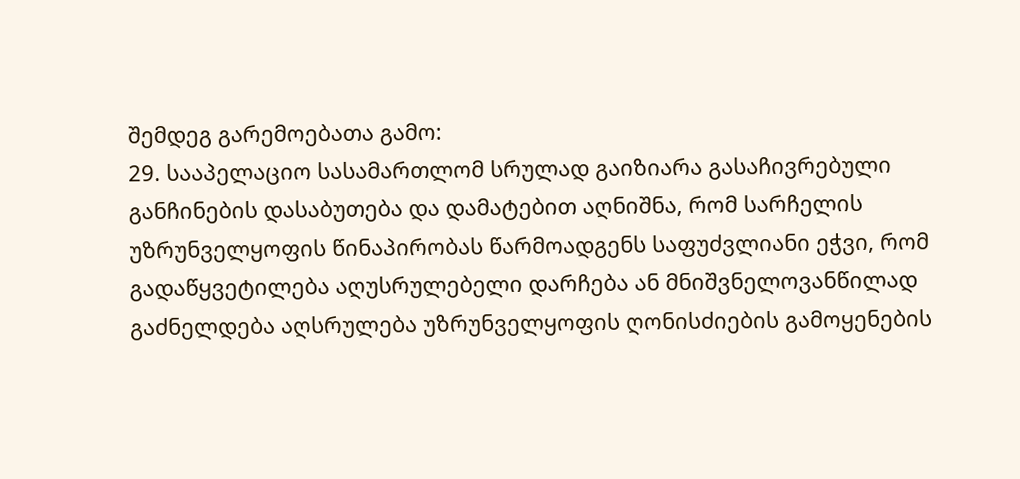შემდეგ გარემოებათა გამო:
29. სააპელაციო სასამართლომ სრულად გაიზიარა გასაჩივრებული განჩინების დასაბუთება და დამატებით აღნიშნა, რომ სარჩელის უზრუნველყოფის წინაპირობას წარმოადგენს საფუძვლიანი ეჭვი, რომ გადაწყვეტილება აღუსრულებელი დარჩება ან მნიშვნელოვანწილად გაძნელდება აღსრულება უზრუნველყოფის ღონისძიების გამოყენების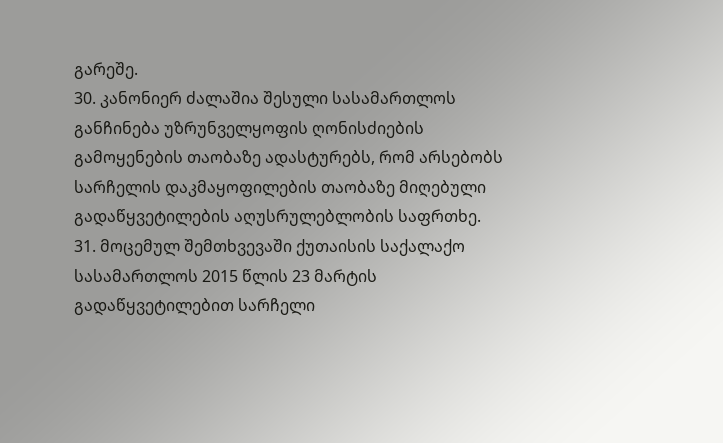გარეშე.
30. კანონიერ ძალაშია შესული სასამართლოს განჩინება უზრუნველყოფის ღონისძიების გამოყენების თაობაზე ადასტურებს, რომ არსებობს სარჩელის დაკმაყოფილების თაობაზე მიღებული გადაწყვეტილების აღუსრულებლობის საფრთხე.
31. მოცემულ შემთხვევაში ქუთაისის საქალაქო სასამართლოს 2015 წლის 23 მარტის გადაწყვეტილებით სარჩელი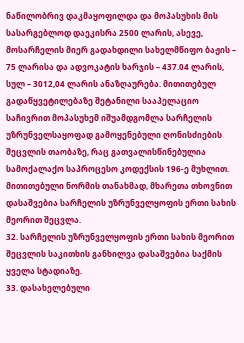ნაწილობრივ დაკმაყოფილდა და მოპასუხის მის სასარგებლოდ დაეკისრა 2500 ლარის, ასევე, მოსარჩელის მიერ გადახდილი სახელმწიფო ბაჟის – 75 ლარისა და ადვოკატის ხარჯის – 437.04 ლარის, სულ – 3012,04 ლარის ანაზღაურება. მითითებულ გადაწყვეტილებაზე შეტანილი სააპელაციო საჩივრით მოპასუხემ იშუამდგომლა სარჩელის უზრუნველსაყოფად გამოყენებული ღონისძიების შეცვლის თაობაზე, რაც გათვალისწინებულია სამოქალაქო საპროცესო კოდექსის 196-ე მუხლით. მითითებული ნორმის თანახმად, მხარეთა თხოვნით დასაშვებია სარჩელის უზრუნველყოფის ერთი სახის მეორით შეცვლა.
32. სარჩელის უზრუნველყოფის ერთი სახის მეორით შეცვლის საკითხის განხილვა დასაშვებია საქმის ყველა სტადიაზე.
33. დასახელებული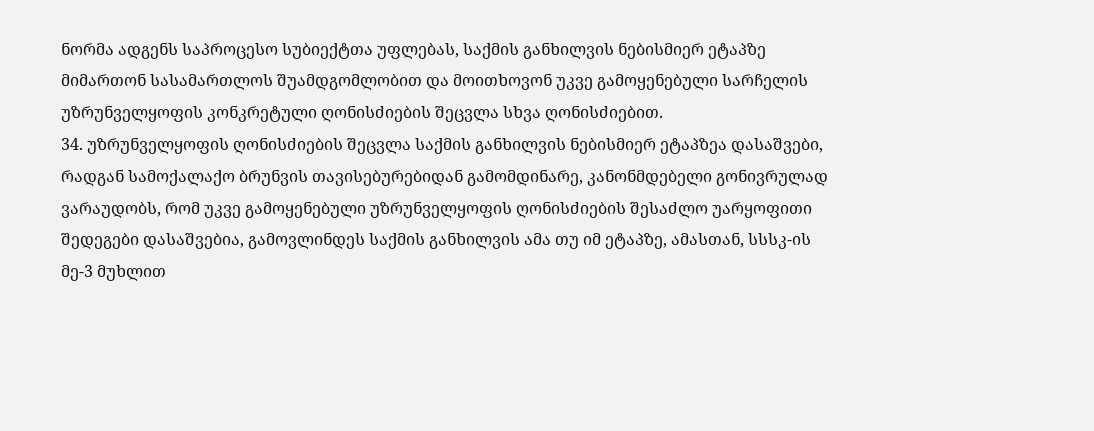ნორმა ადგენს საპროცესო სუბიექტთა უფლებას, საქმის განხილვის ნებისმიერ ეტაპზე მიმართონ სასამართლოს შუამდგომლობით და მოითხოვონ უკვე გამოყენებული სარჩელის უზრუნველყოფის კონკრეტული ღონისძიების შეცვლა სხვა ღონისძიებით.
34. უზრუნველყოფის ღონისძიების შეცვლა საქმის განხილვის ნებისმიერ ეტაპზეა დასაშვები, რადგან სამოქალაქო ბრუნვის თავისებურებიდან გამომდინარე, კანონმდებელი გონივრულად ვარაუდობს, რომ უკვე გამოყენებული უზრუნველყოფის ღონისძიების შესაძლო უარყოფითი შედეგები დასაშვებია, გამოვლინდეს საქმის განხილვის ამა თუ იმ ეტაპზე, ამასთან, სსსკ-ის მე-3 მუხლით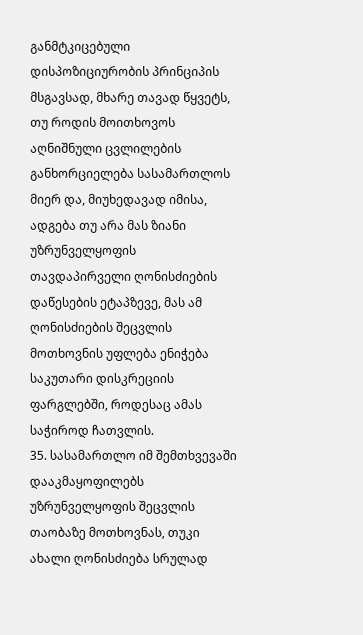განმტკიცებული დისპოზიციურობის პრინციპის მსგავსად, მხარე თავად წყვეტს, თუ როდის მოითხოვოს აღნიშნული ცვლილების განხორციელება სასამართლოს მიერ და, მიუხედავად იმისა, ადგება თუ არა მას ზიანი უზრუნველყოფის თავდაპირველი ღონისძიების დაწესების ეტაპზევე, მას ამ ღონისძიების შეცვლის მოთხოვნის უფლება ენიჭება საკუთარი დისკრეციის ფარგლებში, როდესაც ამას საჭიროდ ჩათვლის.
35. სასამართლო იმ შემთხვევაში დააკმაყოფილებს უზრუნველყოფის შეცვლის თაობაზე მოთხოვნას, თუკი ახალი ღონისძიება სრულად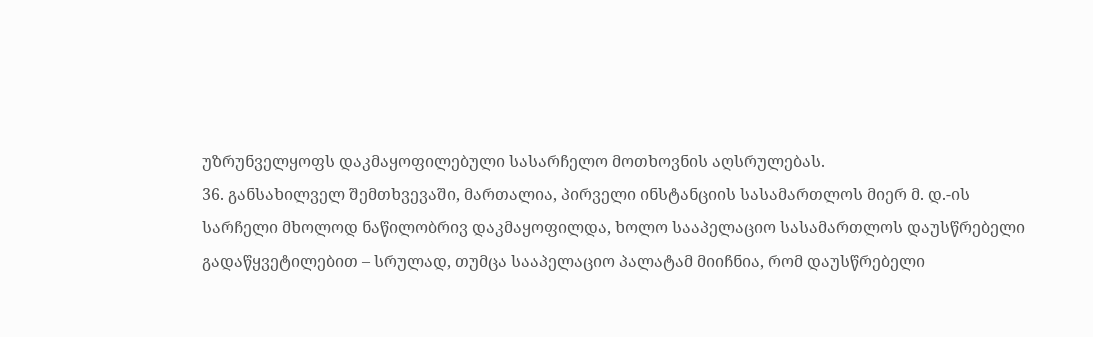უზრუნველყოფს დაკმაყოფილებული სასარჩელო მოთხოვნის აღსრულებას.
36. განსახილველ შემთხვევაში, მართალია, პირველი ინსტანციის სასამართლოს მიერ მ. დ.-ის სარჩელი მხოლოდ ნაწილობრივ დაკმაყოფილდა, ხოლო სააპელაციო სასამართლოს დაუსწრებელი გადაწყვეტილებით – სრულად, თუმცა სააპელაციო პალატამ მიიჩნია, რომ დაუსწრებელი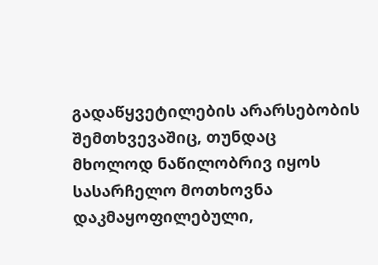გადაწყვეტილების არარსებობის შემთხვევაშიც, თუნდაც მხოლოდ ნაწილობრივ იყოს სასარჩელო მოთხოვნა დაკმაყოფილებული,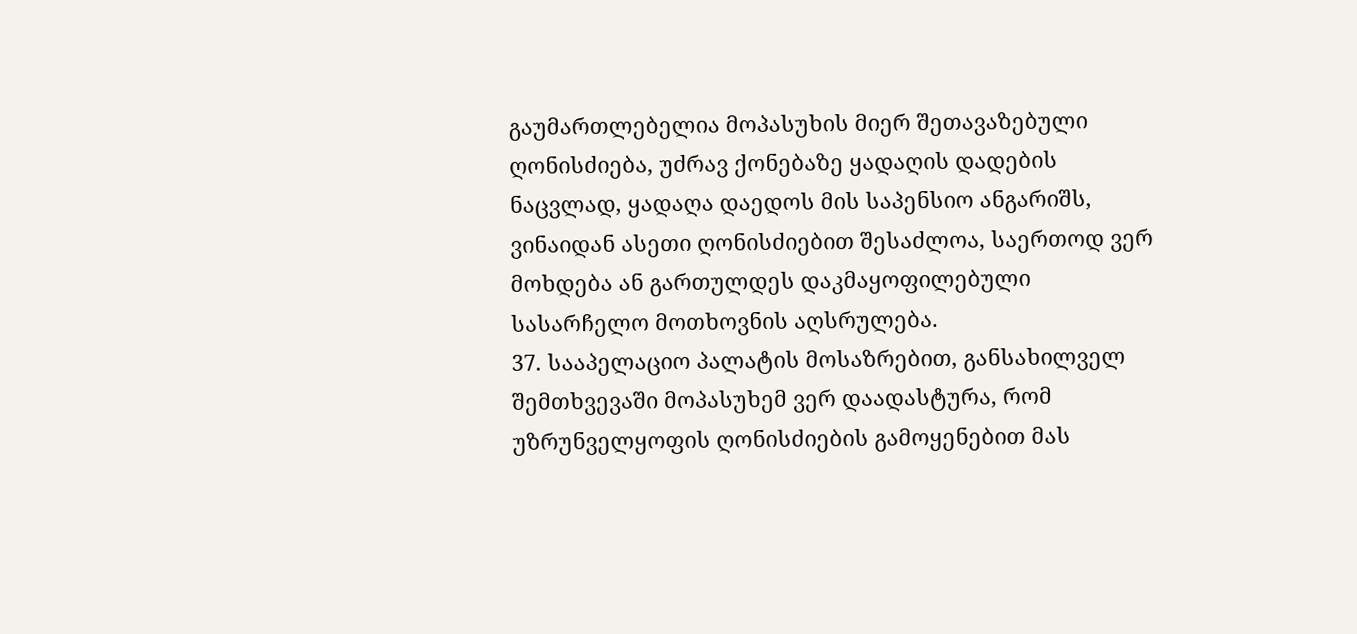გაუმართლებელია მოპასუხის მიერ შეთავაზებული ღონისძიება, უძრავ ქონებაზე ყადაღის დადების ნაცვლად, ყადაღა დაედოს მის საპენსიო ანგარიშს, ვინაიდან ასეთი ღონისძიებით შესაძლოა, საერთოდ ვერ მოხდება ან გართულდეს დაკმაყოფილებული სასარჩელო მოთხოვნის აღსრულება.
37. სააპელაციო პალატის მოსაზრებით, განსახილველ შემთხვევაში მოპასუხემ ვერ დაადასტურა, რომ უზრუნველყოფის ღონისძიების გამოყენებით მას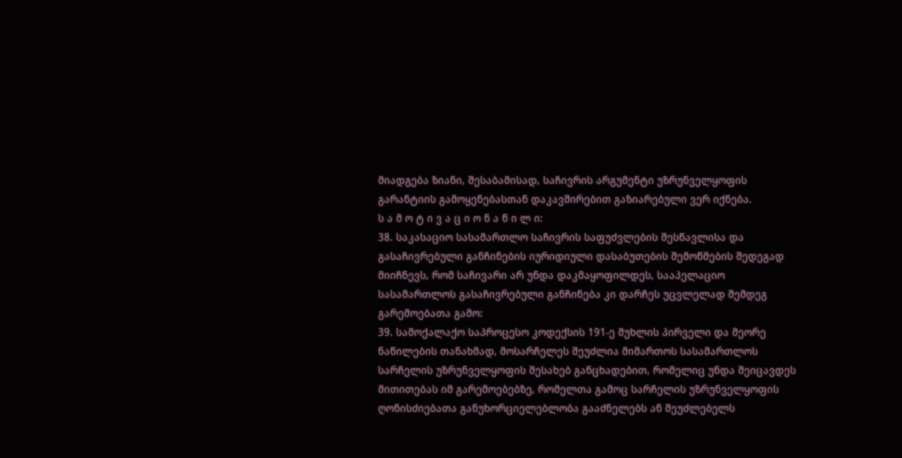მიადგება ზიანი, შესაბამისად, საჩივრის არგუმენტი უზრუნველყოფის გარანტიის გამოყენებასთან დაკავშირებით გაზიარებული ვერ იქნება.
ს ა მ ო ტ ი ვ ა ც ი ო ნ ა წ ი ლ ი:
38. საკასაციო სასამართლო საჩივრის საფუძვლების შესწავლისა და გასაჩივრებული განჩინების იურიდიული დასაბუთების შემოწმების შედეგად მიიჩნევს, რომ საჩივარი არ უნდა დაკმაყოფილდეს, სააპელაციო სასამართლოს გასაჩივრებული განჩინება კი დარჩეს უცვლელად შემდეგ გარემოებათა გამო:
39. სამოქალაქო საპროცესო კოდექსის 191-ე მუხლის პირველი და მეორე ნაწილების თანახმად, მოსარჩელეს შეუძლია მიმართოს სასამართლოს სარჩელის უზრუნველყოფის შესახებ განცხადებით, რომელიც უნდა შეიცავდეს მითითებას იმ გარემოებებზე, რომელთა გამოც სარჩელის უზრუნველყოფის ღონისძიებათა განუხორციელებლობა გააძნელებს ან შეუძლებელს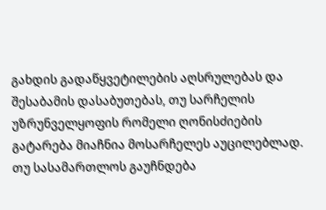გახდის გადაწყვეტილების აღსრულებას და შესაბამის დასაბუთებას, თუ სარჩელის უზრუნველყოფის რომელი ღონისძიების გატარება მიაჩნია მოსარჩელეს აუცილებლად. თუ სასამართლოს გაუჩნდება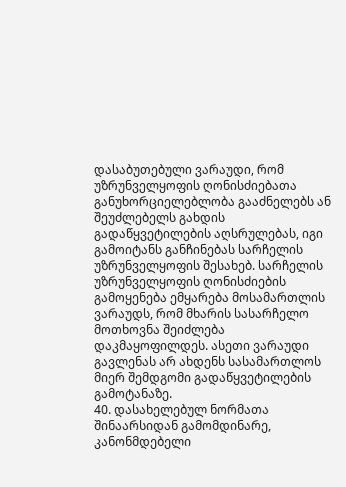დასაბუთებული ვარაუდი, რომ უზრუნველყოფის ღონისძიებათა განუხორციელებლობა გააძნელებს ან შეუძლებელს გახდის გადაწყვეტილების აღსრულებას, იგი გამოიტანს განჩინებას სარჩელის უზრუნველყოფის შესახებ. სარჩელის უზრუნველყოფის ღონისძიების გამოყენება ემყარება მოსამართლის ვარაუდს, რომ მხარის სასარჩელო მოთხოვნა შეიძლება დაკმაყოფილდეს. ასეთი ვარაუდი გავლენას არ ახდენს სასამართლოს მიერ შემდგომი გადაწყვეტილების გამოტანაზე.
40. დასახელებულ ნორმათა შინაარსიდან გამომდინარე, კანონმდებელი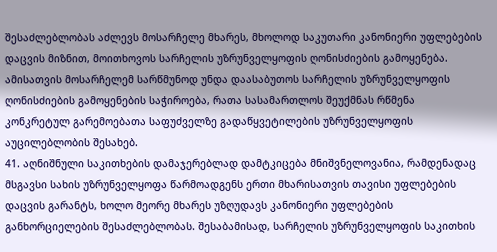შესაძლებლობას აძლევს მოსარჩელე მხარეს, მხოლოდ საკუთარი კანონიერი უფლებების დაცვის მიზნით, მოითხოვოს სარჩელის უზრუნველყოფის ღონისძიების გამოყენება. ამისათვის მოსარჩელემ სარწმუნოდ უნდა დაასაბუთოს სარჩელის უზრუნველყოფის ღონისძიების გამოყენების საჭიროება, რათა სასამართლოს შეუქმნას რწმენა კონკრეტულ გარემოებათა საფუძველზე გადაწყვეტილების უზრუნველყოფის აუცილებლობის შესახებ.
41. აღნიშნული საკითხების დამაჯერებლად დამტკიცება მნიშვნელოვანია, რამდენადაც მსგავსი სახის უზრუნველყოფა წარმოადგენს ერთი მხარისათვის თავისი უფლებების დაცვის გარანტს, ხოლო მეორე მხარეს უზღუდავს კანონიერი უფლებების განხორციელების შესაძლებლობას. შესაბამისად, სარჩელის უზრუნველყოფის საკითხის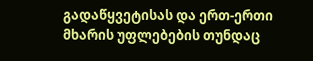გადაწყვეტისას და ერთ-ერთი მხარის უფლებების თუნდაც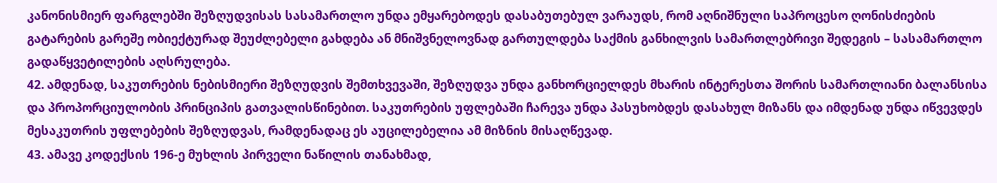კანონისმიერ ფარგლებში შეზღუდვისას სასამართლო უნდა ემყარებოდეს დასაბუთებულ ვარაუდს, რომ აღნიშნული საპროცესო ღონისძიების გატარების გარეშე ობიექტურად შეუძლებელი გახდება ან მნიშვნელოვნად გართულდება საქმის განხილვის სამართლებრივი შედეგის – სასამართლო გადაწყვეტილების აღსრულება.
42. ამდენად, საკუთრების ნებისმიერი შეზღუდვის შემთხვევაში, შეზღუდვა უნდა განხორციელდეს მხარის ინტერესთა შორის სამართლიანი ბალანსისა და პროპორციულობის პრინციპის გათვალისწინებით. საკუთრების უფლებაში ჩარევა უნდა პასუხობდეს დასახულ მიზანს და იმდენად უნდა იწვევდეს მესაკუთრის უფლებების შეზღუდვას, რამდენადაც ეს აუცილებელია ამ მიზნის მისაღწევად.
43. ამავე კოდექსის 196-ე მუხლის პირველი ნაწილის თანახმად,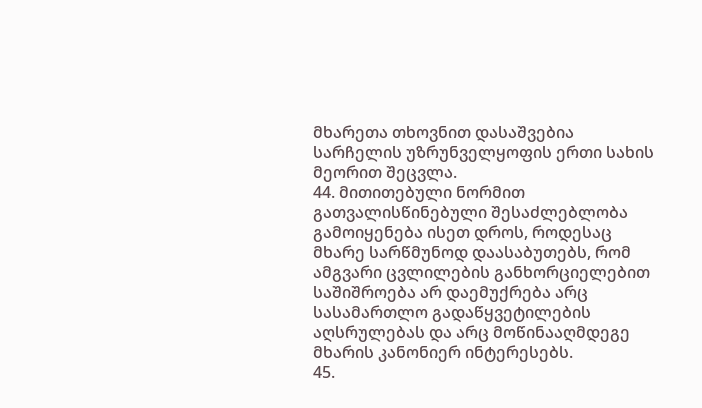მხარეთა თხოვნით დასაშვებია სარჩელის უზრუნველყოფის ერთი სახის მეორით შეცვლა.
44. მითითებული ნორმით გათვალისწინებული შესაძლებლობა გამოიყენება ისეთ დროს, როდესაც მხარე სარწმუნოდ დაასაბუთებს, რომ ამგვარი ცვლილების განხორციელებით საშიშროება არ დაემუქრება არც სასამართლო გადაწყვეტილების აღსრულებას და არც მოწინააღმდეგე მხარის კანონიერ ინტერესებს.
45.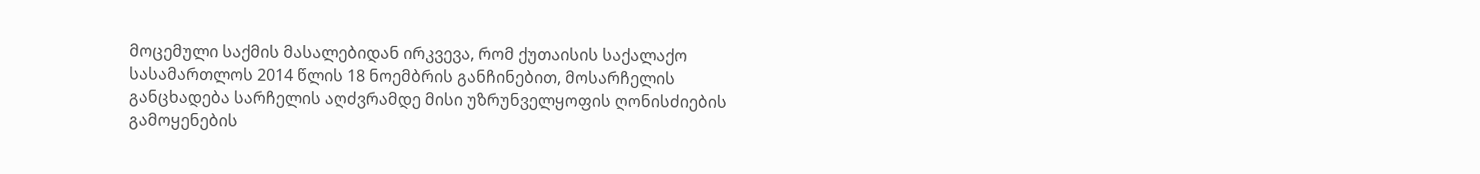მოცემული საქმის მასალებიდან ირკვევა, რომ ქუთაისის საქალაქო სასამართლოს 2014 წლის 18 ნოემბრის განჩინებით, მოსარჩელის განცხადება სარჩელის აღძვრამდე მისი უზრუნველყოფის ღონისძიების გამოყენების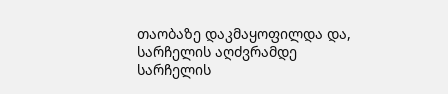თაობაზე დაკმაყოფილდა და, სარჩელის აღძვრამდე სარჩელის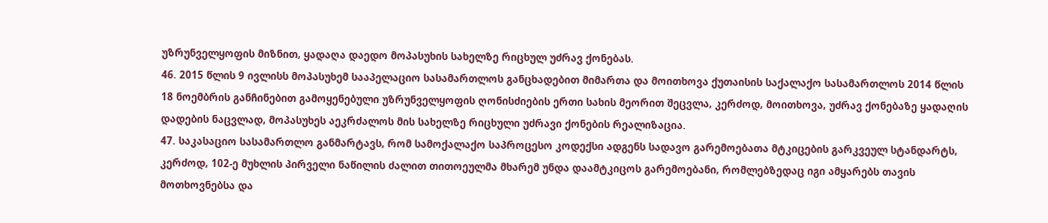უზრუნველყოფის მიზნით, ყადაღა დაედო მოპასუხის სახელზე რიცხულ უძრავ ქონებას.
46. 2015 წლის 9 ივლისს მოპასუხემ სააპელაციო სასამართლოს განცხადებით მიმართა და მოითხოვა ქუთაისის საქალაქო სასამართლოს 2014 წლის 18 ნოემბრის განჩინებით გამოყენებული უზრუნველყოფის ღონისძიების ერთი სახის მეორით შეცვლა, კერძოდ, მოითხოვა, უძრავ ქონებაზე ყადაღის დადების ნაცვლად, მოპასუხეს აეკრძალოს მის სახელზე რიცხული უძრავი ქონების რეალიზაცია.
47. საკასაციო სასამართლო განმარტავს, რომ სამოქალაქო საპროცესო კოდექსი ადგენს სადავო გარემოებათა მტკიცების გარკვეულ სტანდარტს, კერძოდ, 102-ე მუხლის პირველი ნაწილის ძალით თითოეულმა მხარემ უნდა დაამტკიცოს გარემოებანი, რომლებზედაც იგი ამყარებს თავის მოთხოვნებსა და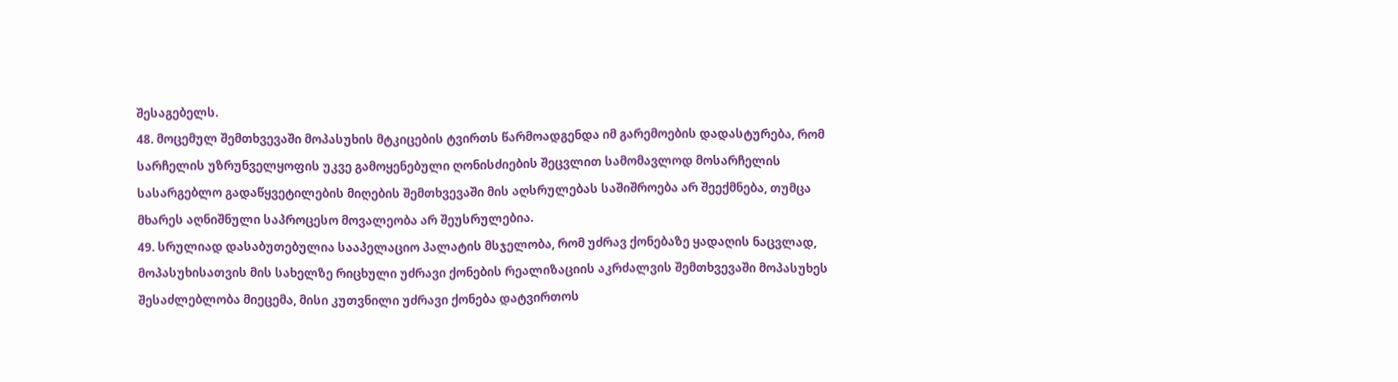შესაგებელს.
48. მოცემულ შემთხვევაში მოპასუხის მტკიცების ტვირთს წარმოადგენდა იმ გარემოების დადასტურება, რომ სარჩელის უზრუნველყოფის უკვე გამოყენებული ღონისძიების შეცვლით სამომავლოდ მოსარჩელის სასარგებლო გადაწყვეტილების მიღების შემთხვევაში მის აღსრულებას საშიშროება არ შეექმნება, თუმცა მხარეს აღნიშნული საპროცესო მოვალეობა არ შეუსრულებია.
49. სრულიად დასაბუთებულია სააპელაციო პალატის მსჯელობა, რომ უძრავ ქონებაზე ყადაღის ნაცვლად, მოპასუხისათვის მის სახელზე რიცხული უძრავი ქონების რეალიზაციის აკრძალვის შემთხვევაში მოპასუხეს შესაძლებლობა მიეცემა, მისი კუთვნილი უძრავი ქონება დატვირთოს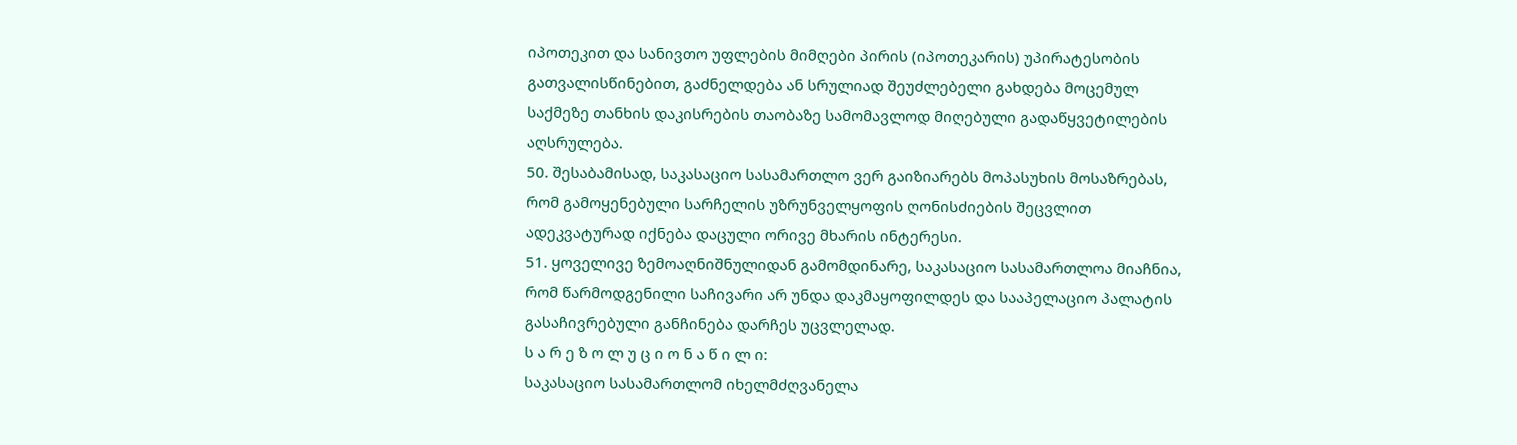იპოთეკით და სანივთო უფლების მიმღები პირის (იპოთეკარის) უპირატესობის გათვალისწინებით, გაძნელდება ან სრულიად შეუძლებელი გახდება მოცემულ საქმეზე თანხის დაკისრების თაობაზე სამომავლოდ მიღებული გადაწყვეტილების აღსრულება.
50. შესაბამისად, საკასაციო სასამართლო ვერ გაიზიარებს მოპასუხის მოსაზრებას, რომ გამოყენებული სარჩელის უზრუნველყოფის ღონისძიების შეცვლით ადეკვატურად იქნება დაცული ორივე მხარის ინტერესი.
51. ყოველივე ზემოაღნიშნულიდან გამომდინარე, საკასაციო სასამართლოა მიაჩნია, რომ წარმოდგენილი საჩივარი არ უნდა დაკმაყოფილდეს და სააპელაციო პალატის გასაჩივრებული განჩინება დარჩეს უცვლელად.
ს ა რ ე ზ ო ლ უ ც ი ო ნ ა წ ი ლ ი:
საკასაციო სასამართლომ იხელმძღვანელა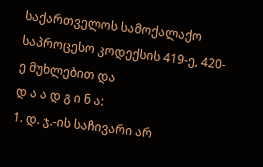საქართველოს სამოქალაქო საპროცესო კოდექსის 419-ე, 420-ე მუხლებით და
დ ა ა დ გ ი ნ ა:
1. დ. ჯ.-ის საჩივარი არ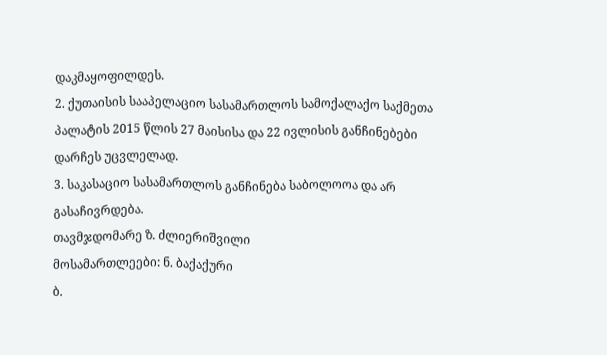დაკმაყოფილდეს.
2. ქუთაისის სააპელაციო სასამართლოს სამოქალაქო საქმეთა პალატის 2015 წლის 27 მაისისა და 22 ივლისის განჩინებები დარჩეს უცვლელად.
3. საკასაციო სასამართლოს განჩინება საბოლოოა და არ გასაჩივრდება.
თავმჯდომარე ზ. ძლიერიშვილი
მოსამართლეები: ნ. ბაქაქური
ბ.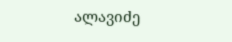ალავიძე